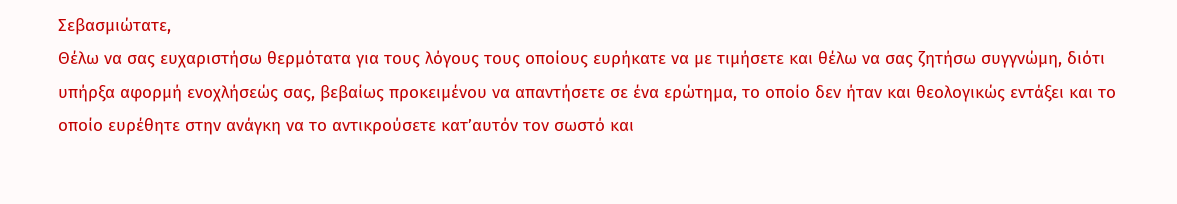Σεβασμιώτατε,
Θέλω να σας ευχαριστήσω θερμότατα για τους λόγους τους οποίους ευρήκατε να με τιμήσετε και θέλω να σας ζητήσω συγγνώμη, διότι υπήρξα αφορμή ενοχλήσεώς σας, βεβαίως προκειμένου να απαντήσετε σε ένα ερώτημα, το οποίο δεν ήταν και θεολογικώς εντάξει και το οποίο ευρέθητε στην ανάγκη να το αντικρούσετε κατ’αυτόν τον σωστό και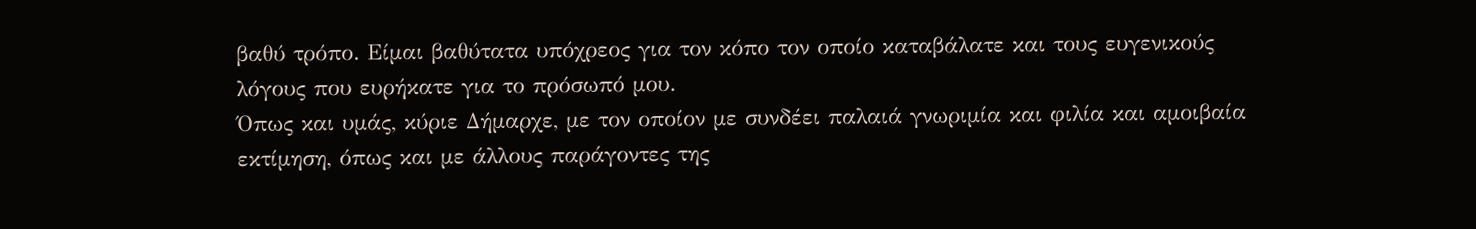βαθύ τρόπο. Είμαι βαθύτατα υπόχρεος για τον κόπο τον οποίο καταβάλατε και τους ευγενικούς λόγους που ευρήκατε για το πρόσωπό μου.
Όπως και υμάς, κύριε Δήμαρχε, με τον οποίον με συνδέει παλαιά γνωριμία και φιλία και αμοιβαία εκτίμηση, όπως και με άλλους παράγοντες της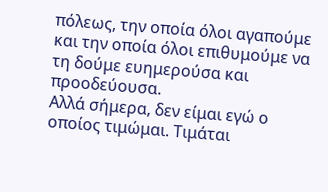πόλεως, την οποία όλοι αγαπούμε και την οποία όλοι επιθυμούμε να τη δούμε ευημερούσα και προοδεύουσα.
Αλλά σήμερα, δεν είμαι εγώ ο οποίος τιμώμαι. Τιμάται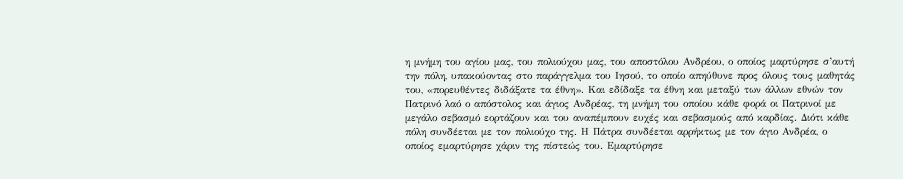η μνήμη του αγίου μας, του πολιούχου μας, του αποστόλου Ανδρέου, ο οποίος μαρτύρησε σ’αυτή την πόλη, υπακούοντας στο παράγγελμα του Ιησού, το οποίο απηύθυνε προς όλους τους μαθητάς του, «πορευθέντες διδάξατε τα έθνη». Και εδίδαξε τα έθνη και μεταξύ των άλλων εθνών τον Πατρινό λαό ο απόστολος και άγιος Ανδρέας, τη μνήμη του οποίου κάθε φορά οι Πατρινοί με μεγάλο σεβασμό εορτάζουν και του αναπέμπουν ευχές και σεβασμούς από καρδίας. Διότι κάθε πόλη συνδέεται με τον πολιούχο της. Η Πάτρα συνδέεται αρρήκτως με τον άγιο Ανδρέα, ο οποίος εμαρτύρησε χάριν της πίστεώς του. Εμαρτύρησε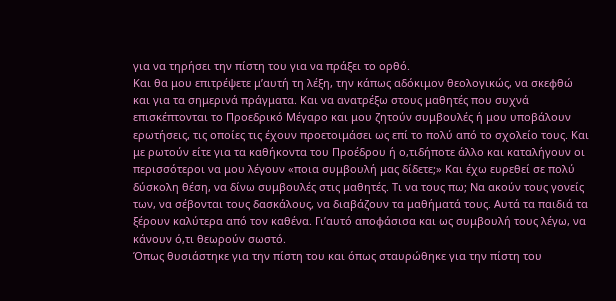για να τηρήσει την πίστη του για να πράξει το ορθό.
Και θα μου επιτρέψετε μ’αυτή τη λέξη, την κάπως αδόκιμον θεολογικώς, να σκεφθώ και για τα σημερινά πράγματα. Και να ανατρέξω στους μαθητές που συχνά επισκέπτονται το Προεδρικό Μέγαρο και μου ζητούν συμβουλές ή μου υποβάλουν ερωτήσεις, τις οποίες τις έχουν προετοιμάσει ως επί το πολύ από το σχολείο τους. Και με ρωτούν είτε για τα καθήκοντα του Προέδρου ή ο,τιδήποτε άλλο και καταλήγουν οι περισσότεροι να μου λέγουν «ποια συμβουλή μας δίδετε;» Και έχω ευρεθεί σε πολύ δύσκολη θέση, να δίνω συμβουλές στις μαθητές. Τι να τους πω; Να ακούν τους γονείς των, να σέβονται τους δασκάλους, να διαβάζουν τα μαθήματά τους. Αυτά τα παιδιά τα ξέρουν καλύτερα από τον καθένα. Γι’αυτό αποφάσισα και ως συμβουλή τους λέγω, να κάνουν ό,τι θεωρούν σωστό.
Όπως θυσιάστηκε για την πίστη του και όπως σταυρώθηκε για την πίστη του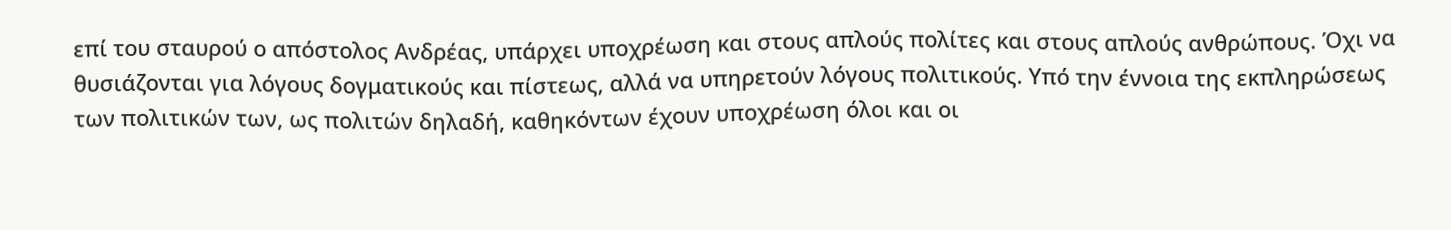επί του σταυρού ο απόστολος Ανδρέας, υπάρχει υποχρέωση και στους απλούς πολίτες και στους απλούς ανθρώπους. Όχι να θυσιάζονται για λόγους δογματικούς και πίστεως, αλλά να υπηρετούν λόγους πολιτικούς. Υπό την έννοια της εκπληρώσεως των πολιτικών των, ως πολιτών δηλαδή, καθηκόντων έχουν υποχρέωση όλοι και οι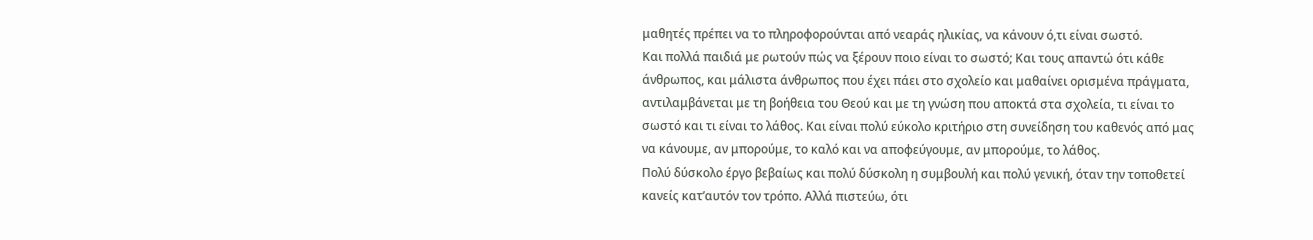μαθητές πρέπει να το πληροφορούνται από νεαράς ηλικίας, να κάνουν ό,τι είναι σωστό.
Και πολλά παιδιά με ρωτούν πώς να ξέρουν ποιο είναι το σωστό; Και τους απαντώ ότι κάθε άνθρωπος, και μάλιστα άνθρωπος που έχει πάει στο σχολείο και μαθαίνει ορισμένα πράγματα, αντιλαμβάνεται με τη βοήθεια του Θεού και με τη γνώση που αποκτά στα σχολεία, τι είναι το σωστό και τι είναι το λάθος. Και είναι πολύ εύκολο κριτήριο στη συνείδηση του καθενός από μας να κάνουμε, αν μπορούμε, το καλό και να αποφεύγουμε, αν μπορούμε, το λάθος.
Πολύ δύσκολο έργο βεβαίως και πολύ δύσκολη η συμβουλή και πολύ γενική, όταν την τοποθετεί κανείς κατ’αυτόν τον τρόπο. Αλλά πιστεύω, ότι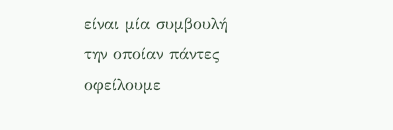είναι μία συμβουλή την οποίαν πάντες οφείλουμε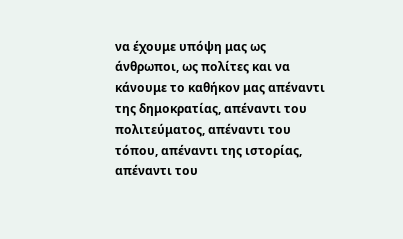να έχουμε υπόψη μας ως άνθρωποι, ως πολίτες και να κάνουμε το καθήκον μας απέναντι της δημοκρατίας, απέναντι του πολιτεύματος, απέναντι του τόπου, απέναντι της ιστορίας, απέναντι του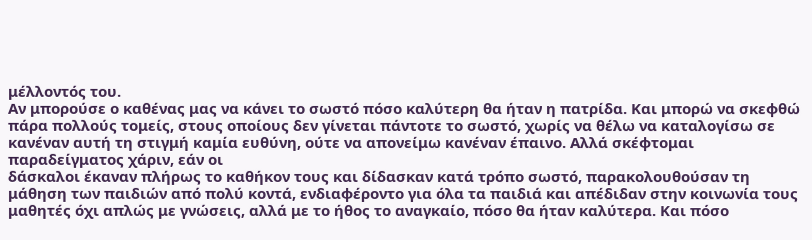μέλλοντός του.
Αν μπορούσε ο καθένας μας να κάνει το σωστό πόσο καλύτερη θα ήταν η πατρίδα. Και μπορώ να σκεφθώ πάρα πολλούς τομείς, στους οποίους δεν γίνεται πάντοτε το σωστό, χωρίς να θέλω να καταλογίσω σε κανέναν αυτή τη στιγμή καμία ευθύνη, ούτε να απονείμω κανέναν έπαινο. Αλλά σκέφτομαι παραδείγματος χάριν, εάν οι
δάσκαλοι έκαναν πλήρως το καθήκον τους και δίδασκαν κατά τρόπο σωστό, παρακολουθούσαν τη μάθηση των παιδιών από πολύ κοντά, ενδιαφέροντο για όλα τα παιδιά και απέδιδαν στην κοινωνία τους μαθητές όχι απλώς με γνώσεις, αλλά με το ήθος το αναγκαίο, πόσο θα ήταν καλύτερα. Και πόσο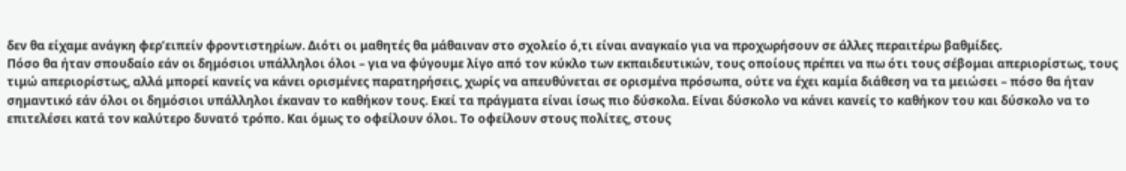δεν θα είχαμε ανάγκη φερ’ειπείν φροντιστηρίων. Διότι οι μαθητές θα μάθαιναν στο σχολείο ό,τι είναι αναγκαίο για να προχωρήσουν σε άλλες περαιτέρω βαθμίδες.
Πόσο θα ήταν σπουδαίο εάν οι δημόσιοι υπάλληλοι όλοι – για να φύγουμε λίγο από τον κύκλο των εκπαιδευτικών, τους οποίους πρέπει να πω ότι τους σέβομαι απεριορίστως, τους τιμώ απεριορίστως, αλλά μπορεί κανείς να κάνει ορισμένες παρατηρήσεις, χωρίς να απευθύνεται σε ορισμένα πρόσωπα, ούτε να έχει καμία διάθεση να τα μειώσει – πόσο θα ήταν σημαντικό εάν όλοι οι δημόσιοι υπάλληλοι έκαναν το καθήκον τους. Εκεί τα πράγματα είναι ίσως πιο δύσκολα. Είναι δύσκολο να κάνει κανείς το καθήκον του και δύσκολο να το επιτελέσει κατά τον καλύτερο δυνατό τρόπο. Και όμως το οφείλουν όλοι. Το οφείλουν στους πολίτες, στους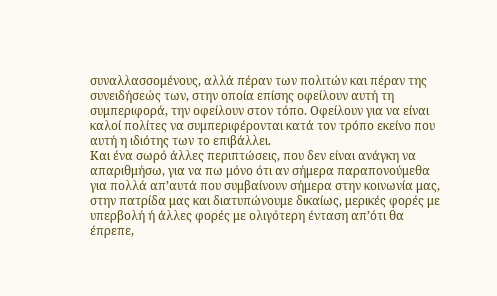συναλλασσομένους, αλλά πέραν των πολιτών και πέραν της συνειδήσεώς των, στην οποία επίσης οφείλουν αυτή τη συμπεριφορά, την οφείλουν στον τόπο. Οφείλουν για να είναι καλοί πολίτες να συμπεριφέρονται κατά τον τρόπο εκείνο που αυτή η ιδιότης των το επιβάλλει.
Και ένα σωρό άλλες περιπτώσεις, που δεν είναι ανάγκη να απαριθμήσω, για να πω μόνο ότι αν σήμερα παραπονούμεθα για πολλά απ’αυτά που συμβαίνουν σήμερα στην κοινωνία μας, στην πατρίδα μας και διατυπώνουμε δικαίως, μερικές φορές με υπερβολή ή άλλες φορές με ολιγότερη ένταση απ’ότι θα έπρεπε,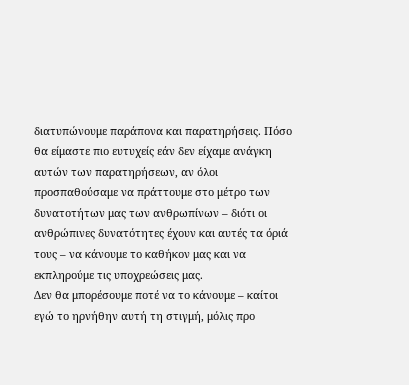διατυπώνουμε παράπονα και παρατηρήσεις. Πόσο θα είμαστε πιο ευτυχείς εάν δεν είχαμε ανάγκη αυτών των παρατηρήσεων, αν όλοι προσπαθούσαμε να πράττουμε στο μέτρο των δυνατοτήτων μας των ανθρωπίνων – διότι οι ανθρώπινες δυνατότητες έχουν και αυτές τα όριά τους – να κάνουμε το καθήκον μας και να εκπληρούμε τις υποχρεώσεις μας.
Δεν θα μπορέσουμε ποτέ να το κάνουμε – καίτοι εγώ το ηρνήθην αυτή τη στιγμή, μόλις προ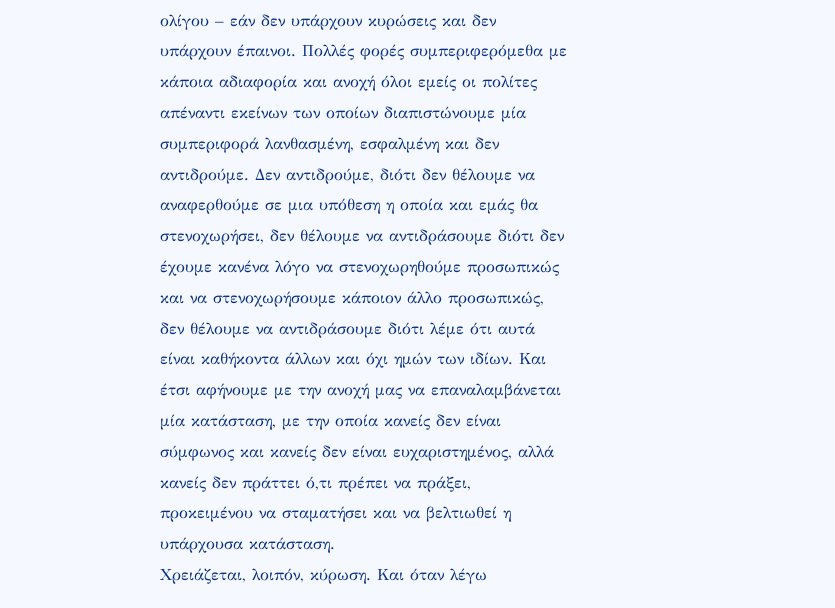ολίγου – εάν δεν υπάρχουν κυρώσεις και δεν υπάρχουν έπαινοι. Πολλές φορές συμπεριφερόμεθα με κάποια αδιαφορία και ανοχή όλοι εμείς οι πολίτες απέναντι εκείνων των οποίων διαπιστώνουμε μία συμπεριφορά λανθασμένη, εσφαλμένη και δεν αντιδρούμε. Δεν αντιδρούμε, διότι δεν θέλουμε να αναφερθούμε σε μια υπόθεση η οποία και εμάς θα στενοχωρήσει, δεν θέλουμε να αντιδράσουμε διότι δεν έχουμε κανένα λόγο να στενοχωρηθούμε προσωπικώς και να στενοχωρήσουμε κάποιον άλλο προσωπικώς, δεν θέλουμε να αντιδράσουμε διότι λέμε ότι αυτά είναι καθήκοντα άλλων και όχι ημών των ιδίων. Και έτσι αφήνουμε με την ανοχή μας να επαναλαμβάνεται μία κατάσταση, με την οποία κανείς δεν είναι σύμφωνος και κανείς δεν είναι ευχαριστημένος, αλλά κανείς δεν πράττει ό,τι πρέπει να πράξει, προκειμένου να σταματήσει και να βελτιωθεί η υπάρχουσα κατάσταση.
Χρειάζεται, λοιπόν, κύρωση. Και όταν λέγω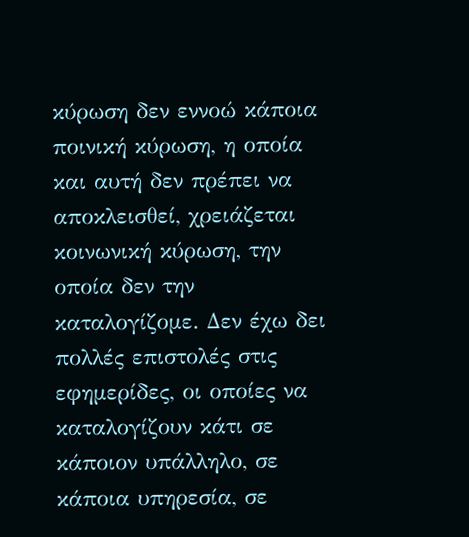κύρωση δεν εννοώ κάποια ποινική κύρωση, η οποία και αυτή δεν πρέπει να αποκλεισθεί, χρειάζεται κοινωνική κύρωση, την οποία δεν την καταλογίζομε. Δεν έχω δει πολλές επιστολές στις εφημερίδες, οι οποίες να καταλογίζουν κάτι σε κάποιον υπάλληλο, σε κάποια υπηρεσία, σε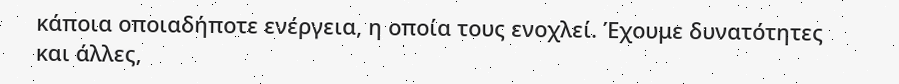κάποια οποιαδήποτε ενέργεια, η οποία τους ενοχλεί. Έχουμε δυνατότητες και άλλες,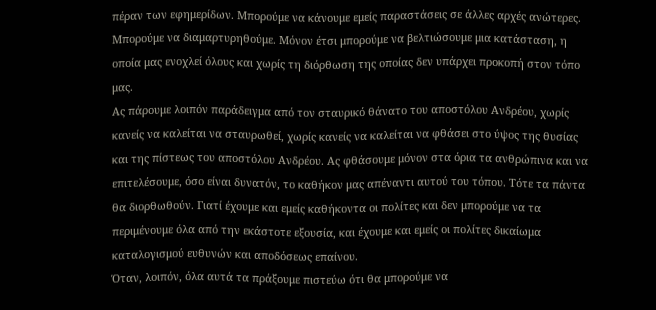πέραν των εφημερίδων. Μπορούμε να κάνουμε εμείς παραστάσεις σε άλλες αρχές ανώτερες. Μπορούμε να διαμαρτυρηθούμε. Μόνον έτσι μπορούμε να βελτιώσουμε μια κατάσταση, η οποία μας ενοχλεί όλους και χωρίς τη διόρθωση της οποίας δεν υπάρχει προκοπή στον τόπο μας.
Ας πάρουμε λοιπόν παράδειγμα από τον σταυρικό θάνατο του αποστόλου Ανδρέου, χωρίς κανείς να καλείται να σταυρωθεί, χωρίς κανείς να καλείται να φθάσει στο ύψος της θυσίας και της πίστεως του αποστόλου Ανδρέου. Ας φθάσουμε μόνον στα όρια τα ανθρώπινα και να επιτελέσουμε, όσο είναι δυνατόν, το καθήκον μας απέναντι αυτού του τόπου. Τότε τα πάντα θα διορθωθούν. Γιατί έχουμε και εμείς καθήκοντα οι πολίτες και δεν μπορούμε να τα περιμένουμε όλα από την εκάστοτε εξουσία, και έχουμε και εμείς οι πολίτες δικαίωμα καταλογισμού ευθυνών και αποδόσεως επαίνου.
Όταν, λοιπόν, όλα αυτά τα πράξουμε πιστεύω ότι θα μπορούμε να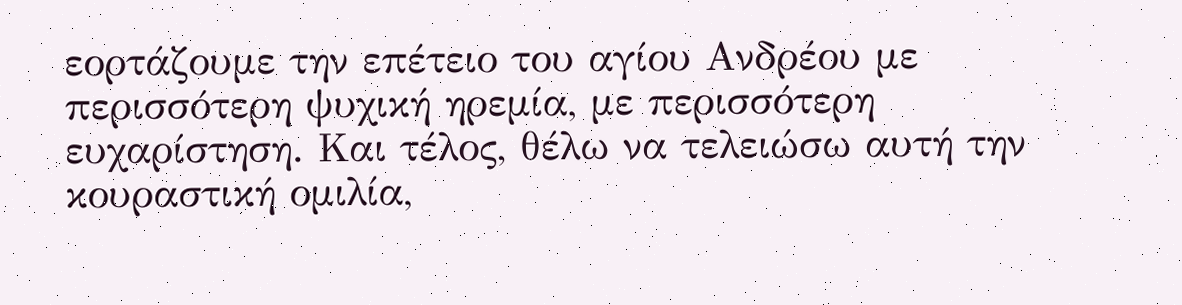εορτάζουμε την επέτειο του αγίου Ανδρέου με περισσότερη ψυχική ηρεμία, με περισσότερη ευχαρίστηση. Και τέλος, θέλω να τελειώσω αυτή την κουραστική ομιλία,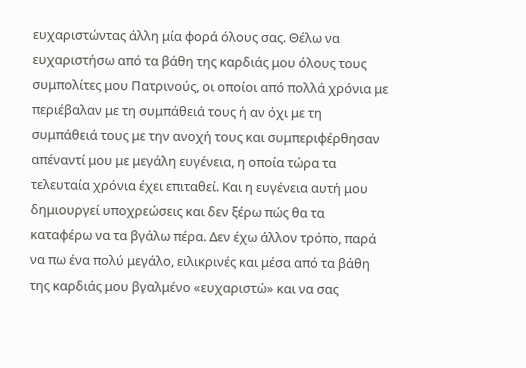ευχαριστώντας άλλη μία φορά όλους σας. Θέλω να ευχαριστήσω από τα βάθη της καρδιάς μου όλους τους συμπολίτες μου Πατρινούς, οι οποίοι από πολλά χρόνια με περιέβαλαν με τη συμπάθειά τους ή αν όχι με τη συμπάθειά τους με την ανοχή τους και συμπεριφέρθησαν απέναντί μου με μεγάλη ευγένεια, η οποία τώρα τα τελευταία χρόνια έχει επιταθεί. Και η ευγένεια αυτή μου δημιουργεί υποχρεώσεις και δεν ξέρω πώς θα τα καταφέρω να τα βγάλω πέρα. Δεν έχω άλλον τρόπο, παρά να πω ένα πολύ μεγάλο, ειλικρινές και μέσα από τα βάθη της καρδιάς μου βγαλμένο «ευχαριστώ» και να σας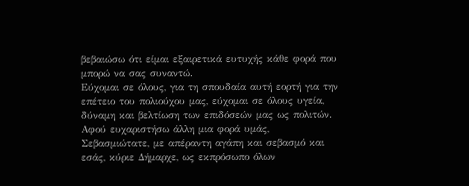βεβαιώσω ότι είμαι εξαιρετικά ευτυχής κάθε φορά που μπορώ να σας συναντώ.
Εύχομαι σε όλους, για τη σπουδαία αυτή εορτή για την επέτειο του πολιούχου μας, εύχομαι σε όλους υγεία, δύναμη και βελτίωση των επιδόσεών μας ως πολιτών. Αφού ευχαριστήσω άλλη μια φορά υμάς, Σεβασμιώτατε, με απέραντη αγάπη και σεβασμό και εσάς, κύριε Δήμαρχε, ως εκπρόσωπο όλων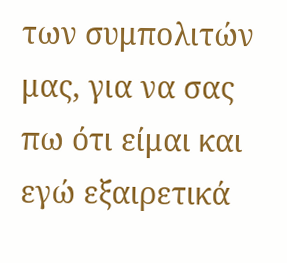των συμπολιτών μας, για να σας πω ότι είμαι και εγώ εξαιρετικά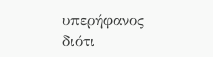υπερήφανος διότι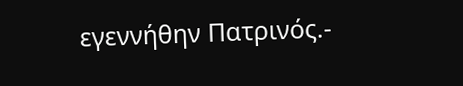εγεννήθην Πατρινός.-